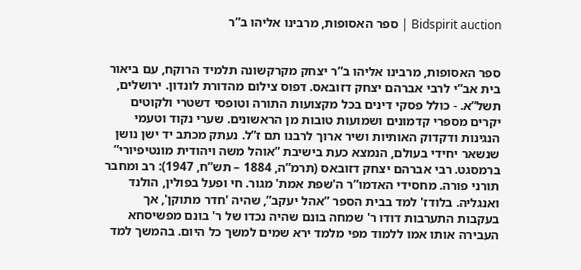Bidspirit auction | ספר האסופות, מרבינו אליהו ב”ר


ספר האסופות, מרבינו אליהו ב”ר יצחק מקרקשונה תלמיד הרוקח, עם ביאור בית אב”י לרבי אברהם יצחק דזובאס. דפוס צילום מהדורת לונדון. ירושלים, תשל”א. - כולל פסקי דינים בכל מקצועות התורה וטופסי דשטרי ולקוטים יקרים מספרי קדמונים ושמועות טובות מן הראשונים. שערי נקוד וטעמי הנגינות ודקדוק האותיות ושיר ארוך לרבנו תם ז”ל. נעתק מכתב יד ישן נושן שנשאר יחידי בעולם, הנמצא כעת בישיבת ”אוהל משה ויהודית מונטיפיורי” ברמסגט. רבי אברהם יצחק דזובאס (תרמ”ה, 1884 – תש”ח, 1947): רב ומחבר תורני פורה. מחסידי האדמו”ר ה'שפת אמת' מגור. חי ופעל בפולין, הולנד ואנגליה. בלודז' למד בבית הספר ”אהל יעקב”, שהיה 'חדר מתוקן', אך בעקבות התערבות דודו ר' שמחה בונם שהיה נכדו של ר' בונם מפשיסחא העבירה אותו אמו ללמוד מפי מלמד ירא שמים למשך כל היום. בהמשך למד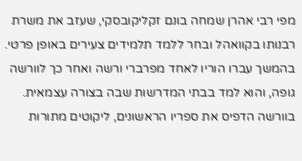מפי רבי אהרן שמחה בונם זקליקובסקי, שעזב את משרת רבנותו בקוואהל ובחר ללמד תלמידים צעירים באופן פרטי. בהמשך עברו הוריו לאחד מפרברי ורשה ואחר כך לוורשה גופה, והוא למד בבתי המדרשות שבה בצורה עצמאית. בוורשה הדפיס את ספריו הראשונים, ליקוטים מתורות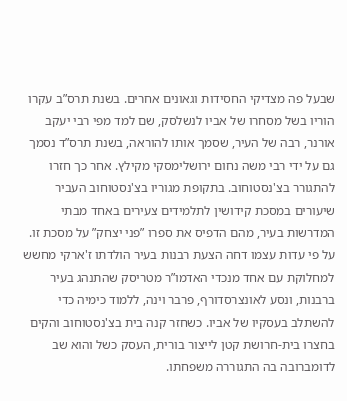שבעל פה מצדיקי החסידות וגאונים אחרים. בשנת תרס”ב עקרו הוריו בשל מסחרו של אביו לנשלסק, שם למד מפי רבי יעקב אורנר, רבה של העיר, שסמך אותו להוראה, בשנת תרס”ד נסמך גם על ידי רבי משה נחום ירושלימסקי מקילץ. אחר כך חזרו להתגורר בצ'נסטוחוב. בתקופת מגוריו בצ'נסטוחוב העביר שיעורים במסכת קידושין לתלמידים צעירים באחד מבתי המדרשות בעיר, מהם הדפיס את ספרו ”פני יצחק” על מסכת זו.  על פי עדות עצמו דחה הצעת רבנות בעיר הולדתו ז'ארקי מחשש למחלוקת עם אחד מנכדי האדמו”ר מטריסק שהתנהג בעיר ברבנות, ונסע לאונצרסדורף, פרבר וינה, ללמוד כימיה כדי להשתלב בעסקיו של אביו. כשחזר קנה בית בצ'נסטוחוב והקים בחצרו בית-חרושת קטן לייצור בורית, העסק כשל והוא שב לדומברובה בה התגוררה משפחתו.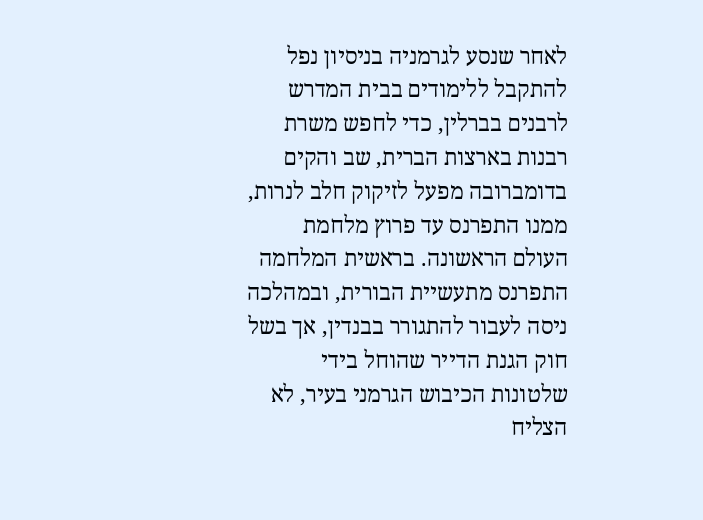לאחר שנסע לגרמניה בניסיון נפל להתקבל ללימודים בבית המדרש לרבנים בברלין, כדי לחפש משרת רבנות בארצות הברית, שב והקים בדומברובה מפעל לזיקוק חלב לנרות, ממנו התפרנס עד פרוץ מלחמת העולם הראשונה. בראשית המלחמה התפרנס מתעשיית הבורית, ובמהלכה ניסה לעבור להתגורר בבנדין, אך בשל חוק הגנת הדייר שהוחל בידי שלטונות הכיבוש הגרמני בעיר, לא הצליח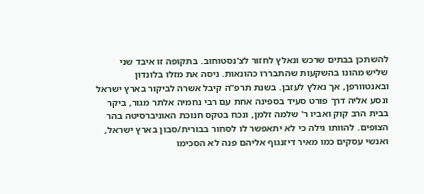להשתכן בבתים שרכש ונאלץ לחזור לצ'נסטוחוב. בתקופה זו איבד שני שליש מהונו בהשקעות שהתבררו כהונאות. ניסה את מזלו בלונדון ובאנטוורפן, אך נאלץ לעזבן. בשנת תרפ”ה קיבל אשרה לביקור בארץ ישראל ונסע אליה דרך פורט סעיד בספינה אחת עם רבי נחמיה אלתר מגור, ביקר בבית הרב קוק ואביו ר' שלמה זלמן, ונכח בטקס חנוכת האוניברסיטה בהר הצופים. להוותו גילה כי לא יתאפשר לו לסחור בבורית/סבון בארץ ישראל, ואנשי עסקים כמו מאיר דיזנגוף אליהם פנה לא הסכימו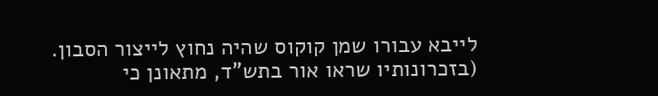לייבא עבורו שמן קוקוס שהיה נחוץ לייצור הסבון. (בזכרונותיו שראו אור בתש”ד, מתאונן כי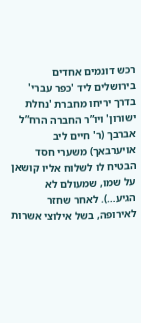רכש דונמים אחדים בירושלים ליד 'כפר עברי' בדרך יריחו מחברת 'נחלת ישורון' ויו”ר החברה הרח”ל אברבך (ר' חיים ליב אויערבאך) משערי חסד הבטיח לו לשלוח אליו קושאן על שמו, שמעולם לא הגיע…). לאחר שחזר לאירופה, בשל אילוצי אשרות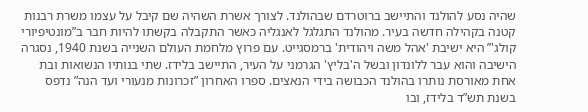שהיה נסע להולנד והתיישב ברוטרדם שבהולנד. לצורך אשרת השהיה שם קיבל על עצמו משרת רבנות קטנה בקהילה חדשה בעיר. מהולנד התגלגל לאנגליה כאשר התקבלה בקשתו להיות חבר ב”מונטיפיורי קולג'” היא ישיבת 'אהל משה ויהודית' ברמסגייט. עם פרוץ מלחמת העולם השנייה בשנת 1940, נסגרה הישיבה והוא עבר ללונדון ובשל ה'בליץ' הגרמני על העיר, התיישב בלידז. שתי בנותיו הנשואות ובת אחת מאורסת נותרו בהולנד הכבושה בידי הנאצים. ספרו האחרון ”זכרונות מנעורי ועד הנה” נדפס בשנת תש”ד בלידז, ובו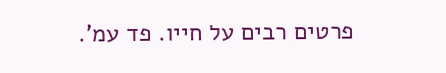פרטים רבים על חייו. פד עמ'.